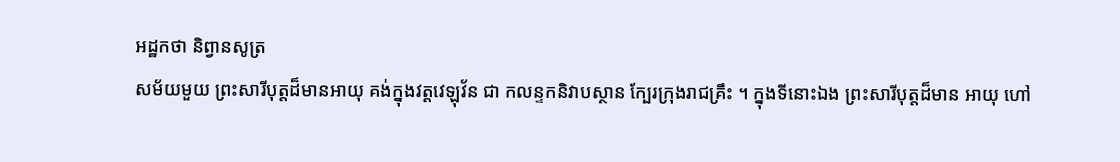អដ្ឋកថា និព្វានសូត្រ
សម័យមួយ ព្រះសារីបុត្តដ៏មានអាយុ គង់ក្នុងវត្តវេឡុវ័ន ជា កលន្ទកនិវាបស្ថាន ក្បែរក្រុងរាជគ្រឹះ ។ ក្នុងទីនោះឯង ព្រះសារីបុត្តដ៏មាន អាយុ ហៅ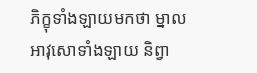ភិក្ខុទាំងឡាយមកថា ម្នាលអាវុសោទាំងឡាយ និព្វា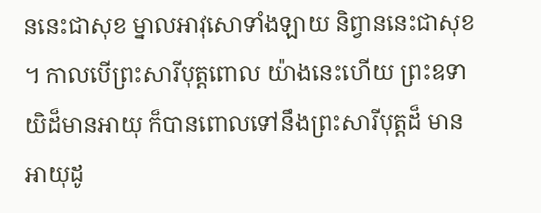ននេះជាសុខ ម្នាលអាវុសោទាំងឡាយ និព្វាននេះជាសុខ ។ កាលបើព្រះសារីបុត្តពោល យ៉ាងនេះហើយ ព្រះឧទាយិដ៏មានអាយុ ក៏បានពោលទៅនឹងព្រះសារីបុត្តដ៏ មានអាយុដូ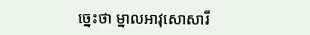ច្នេះថា ម្នាលអាវុសោសារី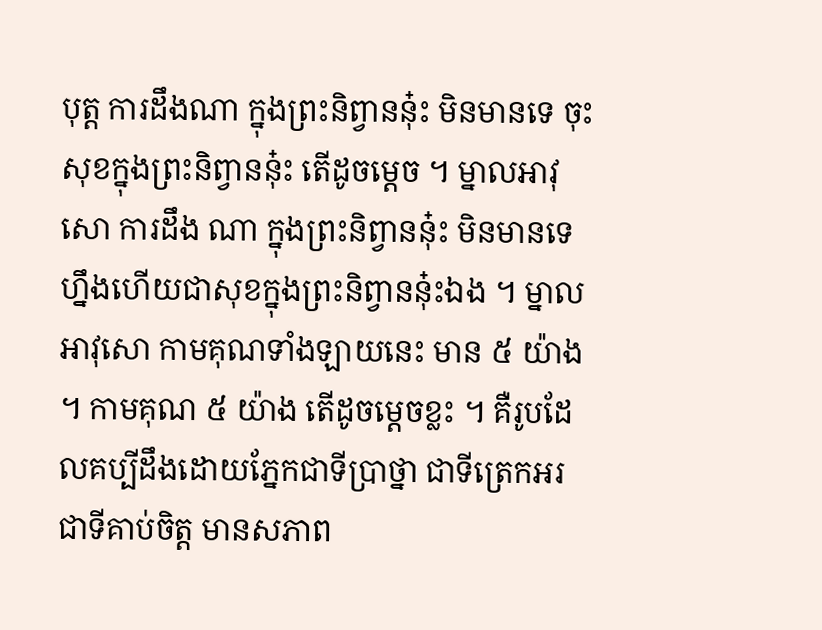បុត្ត ការដឹងណា ក្នុងព្រះនិព្វាននុ៎ះ មិនមានទេ ចុះសុខក្នុងព្រះនិព្វាននុ៎ះ តើដូចម្តេច ។ ម្នាលអាវុសោ ការដឹង ណា ក្នុងព្រះនិព្វាននុ៎ះ មិនមានទេ ហ្នឹងហើយជាសុខក្នុងព្រះនិព្វាននុ៎ះឯង ។ ម្នាលអាវុសោ កាមគុណទាំងឡាយនេះ មាន ៥ យ៉ាង ។ កាមគុណ ៥ យ៉ាង តើដូចម្តេចខ្លះ ។ គឺរូបដែលគប្បីដឹងដោយភ្នែកជាទីប្រាថ្នា ជាទីត្រេកអរ ជាទីគាប់ចិត្ត មានសភាព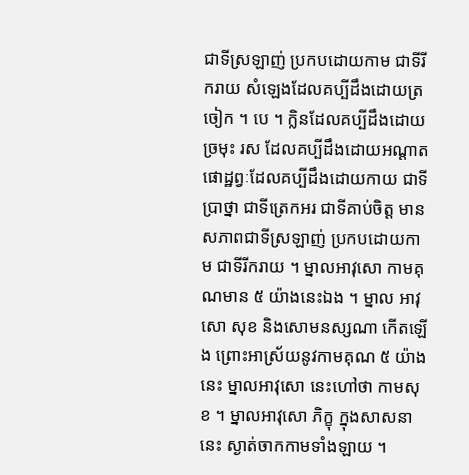ជាទីស្រឡាញ់ ប្រកបដោយកាម ជាទីរីករាយ សំឡេងដែលគប្បីដឹងដោយត្រចៀក ។ បេ ។ ក្លិនដែលគប្បីដឹងដោយច្រមុះ រស ដែលគប្បីដឹងដោយអណ្តាត ផោដ្ឋព្វៈដែលគប្បីដឹងដោយកាយ ជាទីប្រាថ្នា ជាទីត្រេកអរ ជាទីគាប់ចិត្ត មានសភាពជាទីស្រឡាញ់ ប្រកបដោយកាម ជាទីរីករាយ ។ ម្នាលអាវុសោ កាមគុណមាន ៥ យ៉ាងនេះឯង ។ ម្នាល អាវុសោ សុខ និងសោមនស្សណា កើតឡើង ព្រោះអាស្រ័យនូវកាមគុណ ៥ យ៉ាងនេះ ម្នាលអាវុសោ នេះហៅថា កាមសុខ ។ ម្នាលអាវុសោ ភិក្ខុ ក្នុងសាសនានេះ ស្ងាត់ចាកកាមទាំងឡាយ ។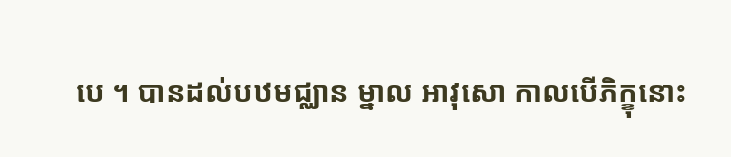បេ ។ បានដល់បឋមជ្ឈាន ម្នាល អាវុសោ កាលបើភិក្ខុនោះ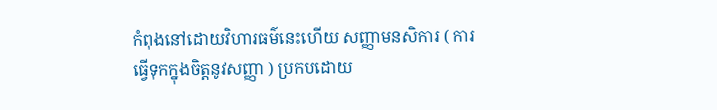កំពុងនៅដោយវិហារធម៌នេះហើយ សញ្ញាមនសិការ ( ការធ្វើទុកក្នុងចិត្តនូវសញ្ញា ) ប្រកបដោយ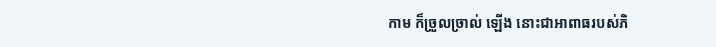កាម ក៏ច្រួលច្រាល់ ឡើង នោះជាអាពាធរបស់ភិ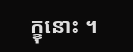ក្ខុនោះ ។